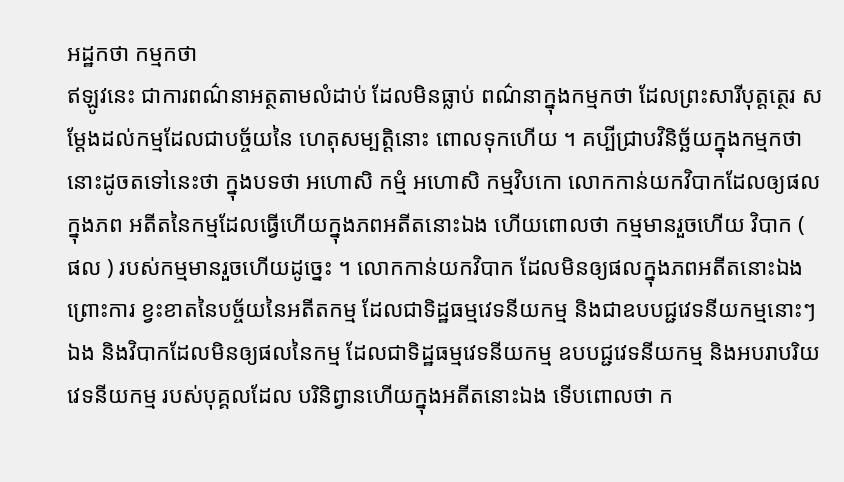អដ្ឋកថា កម្មកថា
ឥឡូវនេះ ជាការពណ៌នាអត្ថតាមលំដាប់ ដែលមិនធ្លាប់ ពណ៌នាក្នុងកម្មកថា ដែលព្រះសារីបុត្តត្ថេរ សម្តែងដល់កម្មដែលជាបច្ច័យនៃ ហេតុសម្បត្តិនោះ ពោលទុកហើយ ។ គប្បីជ្រាបវិនិច្ឆ័យក្នុងកម្មកថានោះដូចតទៅនេះថា ក្នុងបទថា អហោសិ កម្មំ អហោសិ កម្មវិបកោ លោកកាន់យកវិបាកដែលឲ្យផល ក្នុងភព អតីតនៃកម្មដែលធ្វើហើយក្នុងភពអតីតនោះឯង ហើយពោលថា កម្មមានរួចហើយ វិបាក ( ផល ) របស់កម្មមានរួចហើយដូច្នេះ ។ លោកកាន់យកវិបាក ដែលមិនឲ្យផលក្នុងភពអតីតនោះឯង ព្រោះការ ខ្វះខាតនៃបច្ច័យនៃអតីតកម្ម ដែលជាទិដ្ឋធម្មវេទនីយកម្ម និងជាឧបបជ្ជវេទនីយកម្មនោះៗឯង និងវិបាកដែលមិនឲ្យផលនៃកម្ម ដែលជាទិដ្ឋធម្មវេទនីយកម្ម ឧបបជ្ជវេទនីយកម្ម និងអបរាបរិយវេទនីយកម្ម របស់បុគ្គលដែល បរិនិព្វានហើយក្នុងអតីតនោះឯង ទើបពោលថា ក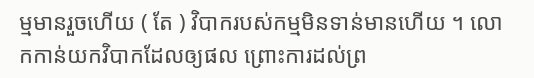ម្មមានរួចហើយ ( តែ ) វិបាករបស់កម្មមិនទាន់មានហើយ ។ លោកកាន់យកវិបាកដែលឲ្យផល ព្រោះការដល់ព្រ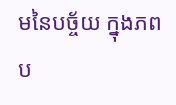មនៃបច្ច័យ ក្នុងភព ប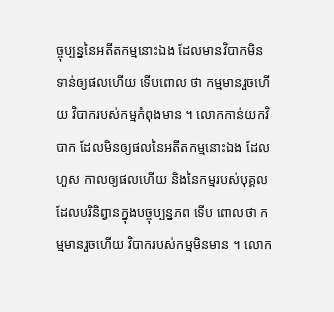ច្ចុប្បន្ននៃអតីតកម្មនោះឯង ដែលមានវិបាកមិនទាន់ឲ្យផលហើយ ទើបពោល ថា កម្មមានរួចហើយ វិបាករបស់កម្មកំពុងមាន ។ លោកកាន់យកវិបាក ដែលមិនឲ្យផលនៃអតីតកម្មនោះឯង ដែលហួស កាលឲ្យផលហើយ និងនៃកម្មរបស់បុគ្គលដែលបរិនិព្វានក្នុងបច្ចុប្បន្នភព ទើប ពោលថា កម្មមានរួចហើយ វិបាករបស់កម្មមិនមាន ។ លោក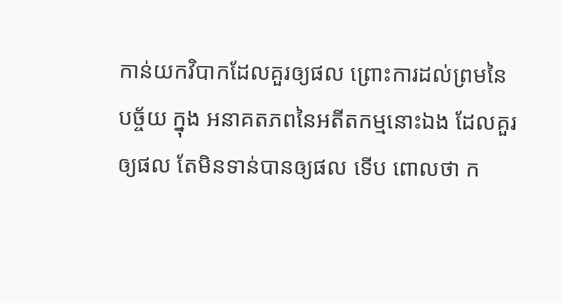កាន់យកវិបាកដែលគួរឲ្យផល ព្រោះការដល់ព្រមនៃបច្ច័យ ក្នុង អនាគតភពនៃអតីតកម្មនោះឯង ដែលគួរឲ្យផល តែមិនទាន់បានឲ្យផល ទើប ពោលថា ក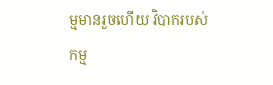ម្មមានរួចហើយ វិបាករបស់កម្ម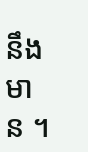នឹងមាន ។